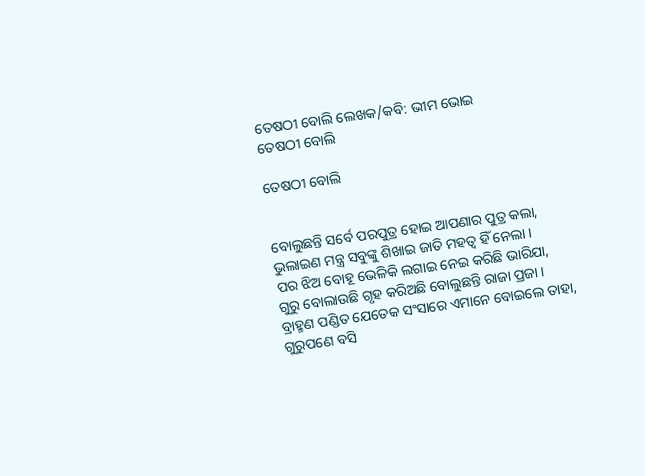ତେଷଠୀ ବୋଲି ଲେଖକ/କବି: ଭୀମ ଭୋଇ
ତେଷଠୀ ବୋଲି

ତେଷଠୀ ବୋଲି


ବୋଲୁଛନ୍ତି ସର୍ବେ ପରପୁତ୍ର ହୋଇ ଆପଣାର ପୁତ୍ର କଲା,
ଭୁଲାଇଣ ମନ୍ତ୍ର ସବୁଙ୍କୁ ଶିଖାଇ ଜାତି ମହତ୍ୱ ହିଁ ନେଲା ।
ପର ଝିଅ ବୋହୂ ଭେଳିକି ଲଗାଇ ନେଇ କରିଛି ଭାରିଯା,
ଗୁରୁ ବୋଲାଉଛି ଗୃହ କରିଅଛି ବୋଲୁଛନ୍ତି ରାଜା ପ୍ରଜା ।
ବ୍ରାହ୍ମଣ ପଣ୍ଡିତ ଯେତେକ ସଂସାରେ ଏମାନେ ବୋଇଲେ ତାହା,
ଗୁରୁପଣେ ବସି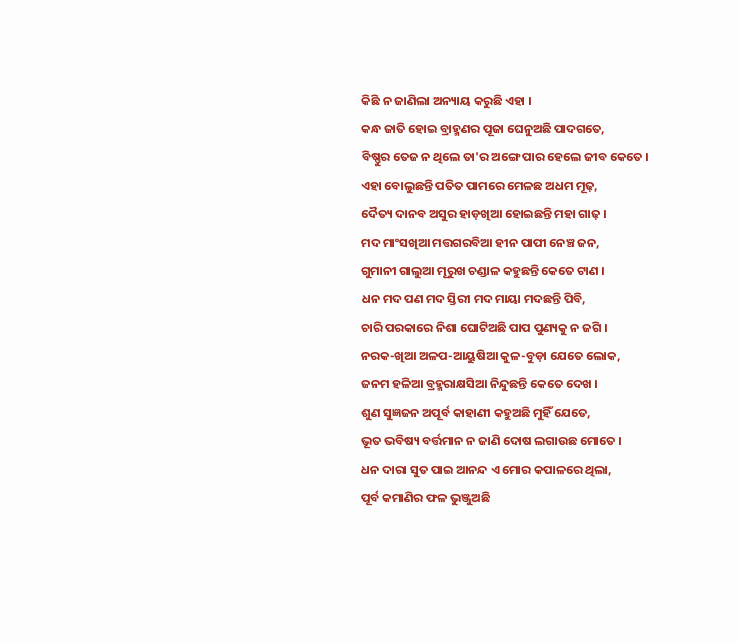କିଛି ନ ଜାଣିଲା ଅନ୍ୟାୟ କରୁଛି ଏହା ।
କନ୍ଧ ଜାତି ହୋଇ ବ୍ରାହ୍ମଣର ପୂଜା ଘେନୁଅଛି ପାଦଗତେ,
ବିଷ୍ଣୁର ତେଜ ନ ଥିଲେ ତା'ର ଅଙ୍ଗେ ପାର ହେଲେ ଜୀବ କେତେ ।
ଏହା ବୋଲୁଛନ୍ତି ପତିତ ପାମରେ ମେଳଛ ଅଧମ ମୂଢ଼,
ଦୈତ୍ୟ ଦାନବ ଅସୁର ହାଡ଼ଖିଆ ହୋଇଛନ୍ତି ମହା ଗାଢ଼ ।
ମଦ ମାଂସଖିଆ ମତ୍ତଗରବିଆ ହୀନ ପାପୀ ନେଞ୍ଚ ଜନ,
ଗୁମାନୀ ଗାଲୁଆ ମୂରୁଖ ଚଣ୍ଡାଳ କହୁଛନ୍ତି କେତେ ଟାଣ ।
ଧନ ମଦ ପଣ ମଦ ସ୍ତିରୀ ମଦ ମାୟା ମଦଛନ୍ତି ପିବି,
ଚାରି ପରକାରେ ନିଶା ଘୋଟିଅଛି ପାପ ପୁଣ୍ୟକୁ ନ ଜଗି ।
ନରକ-ଖିଆ ଅଳପ-ଆୟୁଷିଆ କୁଳ-ବୁଡ଼ା ଯେତେ ଲୋକ,
ଜନମ ହଳିଆ ବ୍ରହ୍ମରାକ୍ଷସିଆ ନିନ୍ଦୁଛନ୍ତି କେତେ ଦେଖ ।
ଶୁଣ ସୁଜ୍ଞଜନ ଅପୂର୍ବ କାହାଣୀ କହୁଅଛି ମୁହିଁ ଯେତେ,
ଭୂତ ଭବିଷ୍ୟ ବର୍ତ୍ତମାନ ନ ଜାଣି ଦୋଷ ଲଗାଉଛ ମୋତେ ।
ଧନ ଦାରା ସୁତ ପାଇ ଆନନ୍ଦ ଏ ମୋର କପାଳରେ ଥିଲା,
ପୂର୍ବ କମାଣିର ଫଳ ଭୁଞ୍ଜୁଅଛି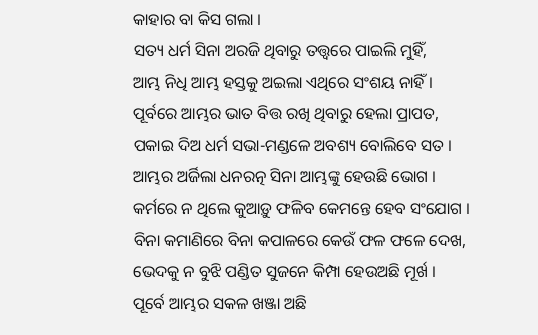କାହାର ବା କିସ ଗଲା ।
ସତ୍ୟ ଧର୍ମ ସିନା ଅରଜି ଥିବାରୁ ତତ୍ତ୍ୱରେ ପାଇଲି ମୁହିଁ,
ଆମ୍ଭ ନିଧି ଆମ୍ଭ ହସ୍ତକୁ ଅଇଲା ଏଥିରେ ସଂଶୟ ନାହିଁ ।
ପୂର୍ବରେ ଆମ୍ଭର ଭାତ ବିତ୍ତ ରଖି ଥିବାରୁ ହେଲା ପ୍ରାପତ,
ପକାଇ ଦିଅ ଧର୍ମ ସଭା-ମଣ୍ଡଳେ ଅବଶ୍ୟ ବୋଲିବେ ସତ ।
ଆମ୍ଭର ଅର୍ଜିଲା ଧନରତ୍ନ ସିନା ଆମ୍ଭଙ୍କୁ ହେଉଛି ଭୋଗ ।
କର୍ମରେ ନ ଥିଲେ କୁଆଡ଼ୁ ଫଳିବ କେମନ୍ତେ ହେବ ସଂଯୋଗ ।
ବିନା କମାଣିରେ ବିନା କପାଳରେ କେଉଁ ଫଳ ଫଳେ ଦେଖ,
ଭେଦକୁ ନ ବୁଝି ପଣ୍ଡିତ ସୁଜନେ କିମ୍ପା ହେଉଅଛି ମୂର୍ଖ ।
ପୂର୍ବେ ଆମ୍ଭର ସକଳ ଖଞ୍ଜା ଅଛି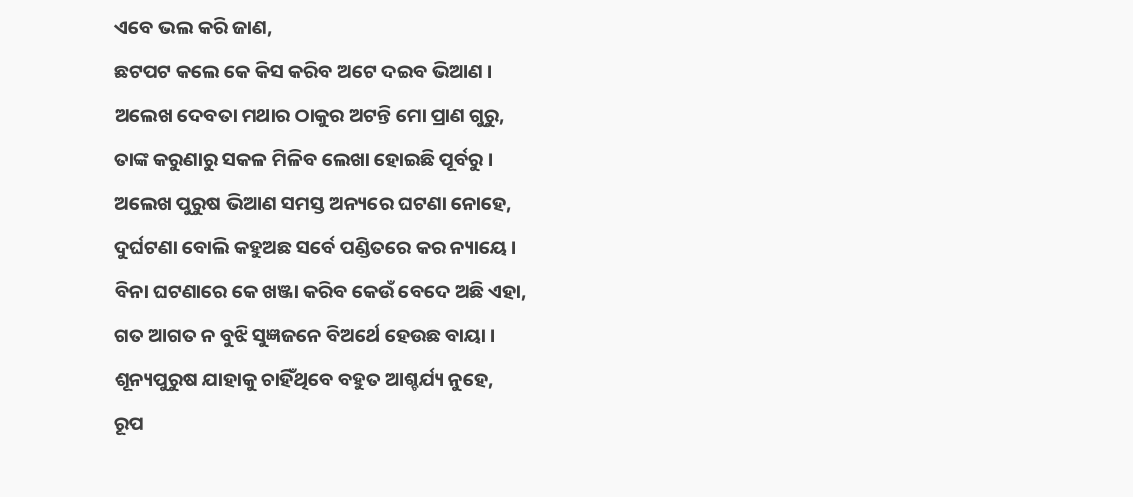ଏବେ ଭଲ କରି ଜାଣ,
ଛଟପଟ କଲେ କେ କିସ କରିବ ଅଟେ ଦଇବ ଭିଆଣ ।
ଅଲେଖ ଦେବତା ମଥାର ଠାକୁର ଅଟନ୍ତି ମୋ ପ୍ରାଣ ଗୁରୁ,
ତାଙ୍କ କରୁଣାରୁ ସକଳ ମିଳିବ ଲେଖା ହୋଇଛି ପୂର୍ବରୁ ।
ଅଲେଖ ପୁରୁଷ ଭିଆଣ ସମସ୍ତ ଅନ୍ୟରେ ଘଟଣା ନୋହେ,
ଦୁର୍ଘଟଣା ବୋଲି କହୁଅଛ ସର୍ବେ ପଣ୍ଡିତରେ କର ନ୍ୟାୟେ ।
ବିନା ଘଟଣାରେ କେ ଖଞ୍ଜା କରିବ କେଉଁ ବେଦେ ଅଛି ଏହା,
ଗତ ଆଗତ ନ ବୁଝି ସୁଜ୍ଞଜନେ ବିଅର୍ଥେ ହେଉଛ ବାୟା ।
ଶୂନ୍ୟପୁରୁଷ ଯାହାକୁ ଚାହିଁଥିବେ ବହୁତ ଆଶ୍ଚର୍ଯ୍ୟ ନୁହେ,
ରୂପ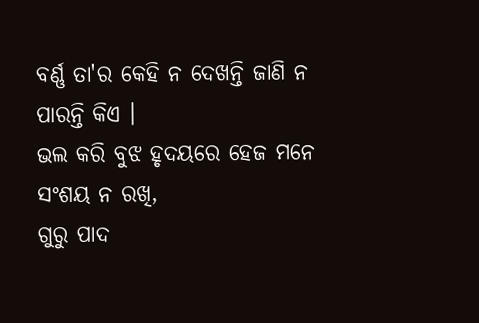ବର୍ଣ୍ଣ ତା'ର କେହି ନ ଦେଖନ୍ତି ଜାଣି ନ ପାରନ୍ତି କିଏ ।
ଭଲ କରି ବୁଝ ହୃଦୟରେ ହେଜ ମନେ ସଂଶୟ ନ ରଖି,
ଗୁରୁ ପାଦ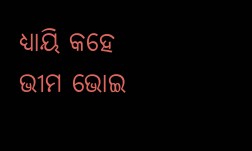ଧ୍ୟାୟି କହେ ଭୀମ ଭୋଇ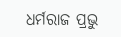ଧର୍ମରାଜ ପ୍ରଭୁ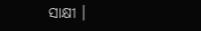ସାକ୍ଷୀ ।